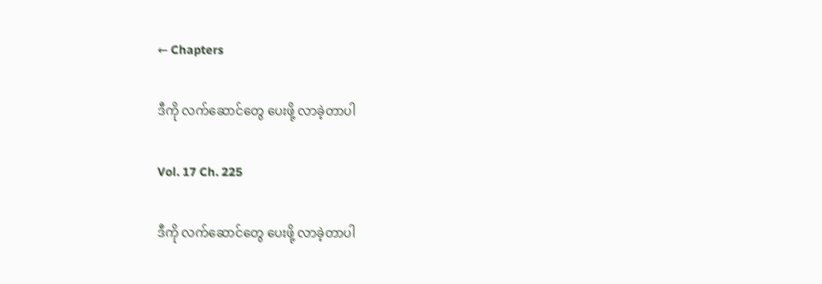← Chapters

ဒီကို လက်ဆောင်တွေ ပေးဖို့ လာခဲ့တာပါ

Vol. 17 Ch. 225

ဒီကို လက်ဆောင်တွေ ပေးဖို့ လာခဲ့တာပါ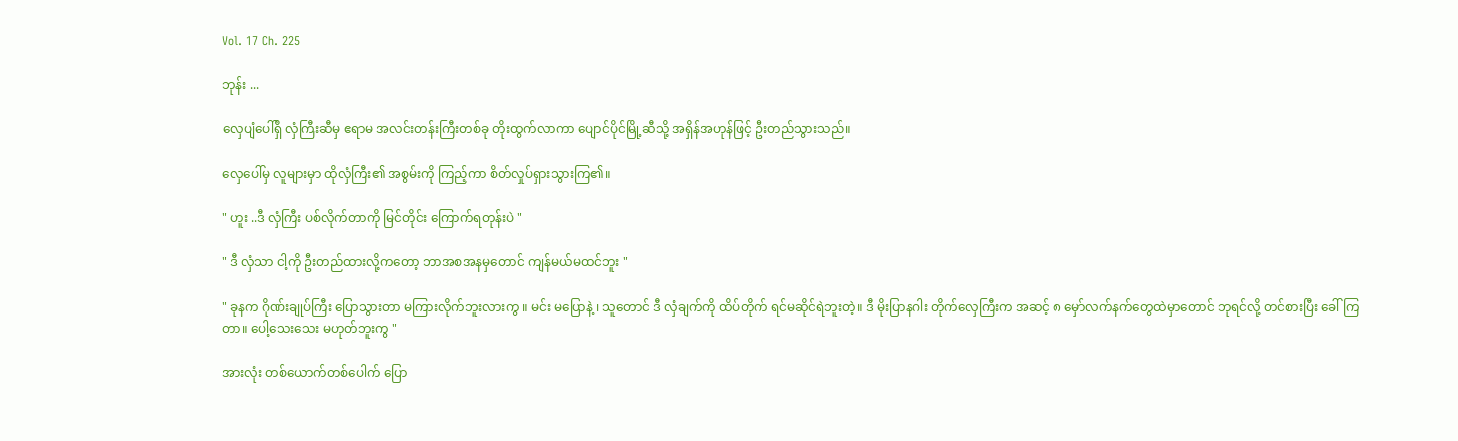Vol. 17 Ch. 225

ဘုန်း ...

လှေပျံပေါ်ရှိ လှံကြီးဆီမှ ဧရာမ အလင်းတန်းကြီးတစ်ခု တိုးထွက်လာကာ ပျောင်ပိုင်မြို့ဆီသို့ အရှိန်အဟုန်ဖြင့် ဦးတည်သွားသည်။

လှေပေါ်မှ လူများမှာ ထိုလှံကြီး၏ အစွမ်းကို ကြည့်ကာ စိတ်လှုပ်ရှားသွားကြ၏။

" ဟူး ..ဒီ လှံကြီး ပစ်လိုက်တာကို မြင်တိုင်း ကြောက်ရတုန်းပဲ "

" ဒီ လှံသာ ငါ့ကို ဦးတည်ထားလို့ကတော့ ဘာအစအနမှတောင် ကျန်မယ်မထင်ဘူး "

" ခုနက ဂိုဏ်းချုပ်ကြီး ပြောသွားတာ မကြားလိုက်ဘူးလားကွ ။ မင်း မပြောနဲ့ ၊ သူတောင် ဒီ လှံချက်ကို ထိပ်တိုက် ရင်မဆိုင်ရဲဘူးတဲ့။ ဒီ မိုးပြာနဂါး တိုက်လှေကြီးက အဆင့် ၈ မှော်လက်နက်တွေထဲမှာတောင် ဘုရင်လို့ တင်စားပြီး ခေါ်ကြတာ။ ပေါ့သေးသေး မဟုတ်ဘူးကွ "

အားလုံး တစ်ယောက်တစ်ပေါက် ပြော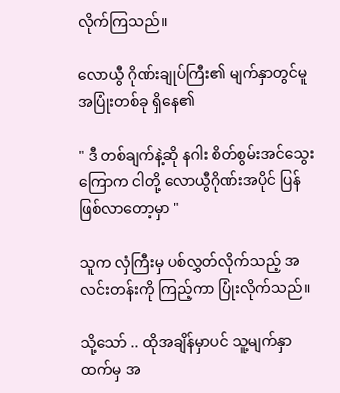လိုက်ကြသည်။

လောယွီ ဂိုဏ်းချုပ်ကြီး၏ မျက်နှာတွင်မူ အပြုံးတစ်ခု ရှိနေ၏

" ဒီ တစ်ချက်နဲ့ဆို နဂါး စိတ်စွမ်းအင်သွေးကြောက ငါတို့ လောယွီဂိုဏ်းအပိုင် ပြန်ဖြစ်လာတော့မှာ "

သူက လှံကြီးမှ ပစ်လွှတ်လိုက်သည့် အလင်းတန်းကို ကြည့်ကာ ပြုံးလိုက်သည်။

သို့သော် .. ထိုအချိန်မှာပင် သူ့မျက်နှာထက်မှ အ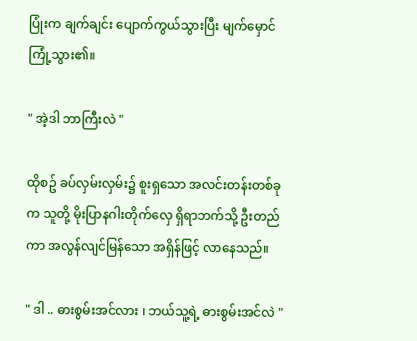ပြုံးက ချက်ချင်း ပျောက်ကွယ်သွားပြီး မျက်မှောင်ကြုံ့သွား၏။

" အဲ့ဒါ ဘာကြီးလဲ "

ထိုစဥ် ခပ်လှမ်းလှမ်း၌ စူးရှသော အလင်းတန်းတစ်ခုက သူတို့ မိုးပြာနဂါးတိုက်လှေ ရှိရာဘက်သို့ ဦးတည်ကာ အလွန်လျင်မြန်သော အရှိန်ဖြင့် လာနေသည်။

" ဒါ .. ဓားစွမ်းအင်လား ၊ ဘယ်သူ့ရဲ့ ဓားစွမ်းအင်လဲ "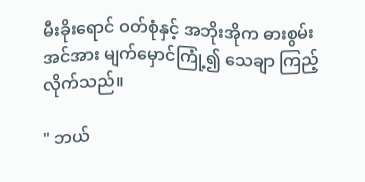မီးခိုးရောင် ဝတ်စုံနှင့် အဘိုးအိုက ဓားစွမ်းအင်အား မျက်မှောင်ကြုံ့၍ သေချာ ကြည့်လိုက်သည်။

" ဘယ်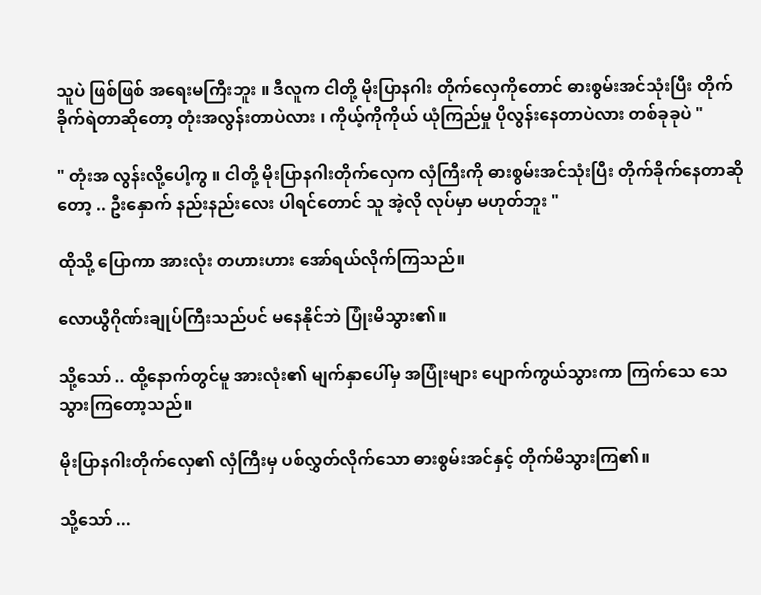သူပဲ ဖြစ်ဖြစ် အရေးမကြီးဘူး ။ ဒီလူက ငါတို့ မိုးပြာနဂါး တိုက်လှေကိုတောင် ဓားစွမ်းအင်သုံးပြီး တိုက်ခိုက်ရဲတာဆိုတော့ တုံးအလွန်းတာပဲလား ၊ ကိုယ့်ကိုကိုယ် ယုံကြည်မှု ပိုလွန်းနေတာပဲလား တစ်ခုခုပဲ "

" တုံးအ လွန်းလို့ပေါ့ကွ ။ ငါတို့ မိုးပြာနဂါးတိုက်လှေက လှံကြီးကို ဓားစွမ်းအင်သုံးပြီး တိုက်ခိုက်နေတာဆိုတော့ .. ဦးနှောက် နည်းနည်းလေး ပါရင်တောင် သူ အဲ့လို လုပ်မှာ မဟုတ်ဘူး "

ထိုသို့ ပြောကာ အားလုံး တဟားဟား အော်ရယ်လိုက်ကြသည်။

လောယွီဂိုဏ်းချုပ်ကြီးသည်ပင် မနေနိုင်ဘဲ ပြုံးမိသွား၏။

သို့သော် .. ထို့နောက်တွင်မူ အားလုံး၏ မျက်နှာပေါ်မှ အပြုံးများ ပျောက်ကွယ်သွားကာ ကြက်သေ သေသွားကြတော့သည်။

မိုးပြာနဂါးတိုက်လှေ၏ လှံကြီးမှ ပစ်လွှတ်လိုက်သော ဓားစွမ်းအင်နှင့် တိုက်မိသွားကြ၏။

သို့သော် ...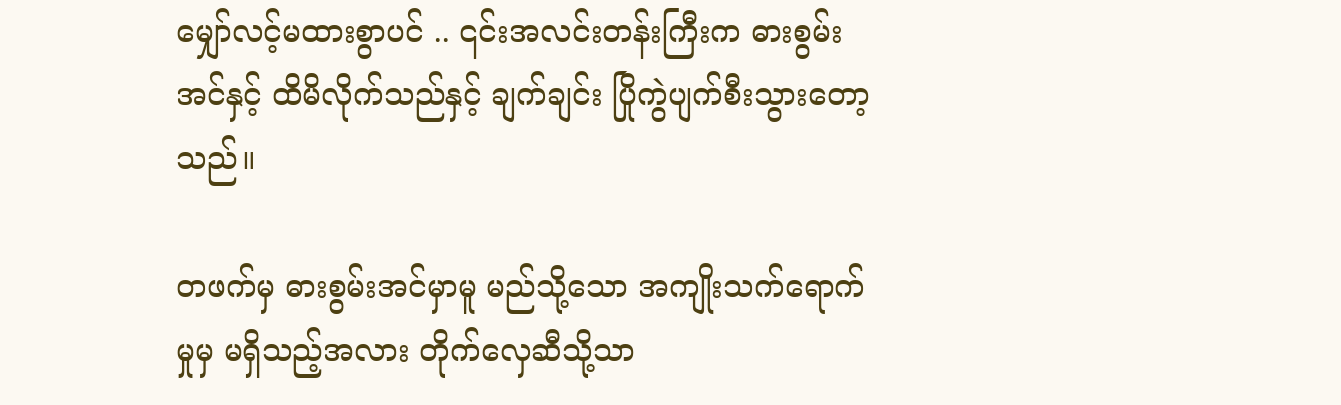မျှော်လင့်မထားစွာပင် .. ၎င်းအလင်းတန်းကြီးက ဓားစွမ်းအင်နှင့် ထိမိလိုက်သည်နှင့် ချက်ချင်း ပြိုကွဲပျက်စီးသွားတော့သည်။

တဖက်မှ ဓားစွမ်းအင်မှာမူ မည်သို့သော အကျိုးသက်ရောက်မှုမှ မရှိသည့်အလား တိုက်လှေဆီသို့သာ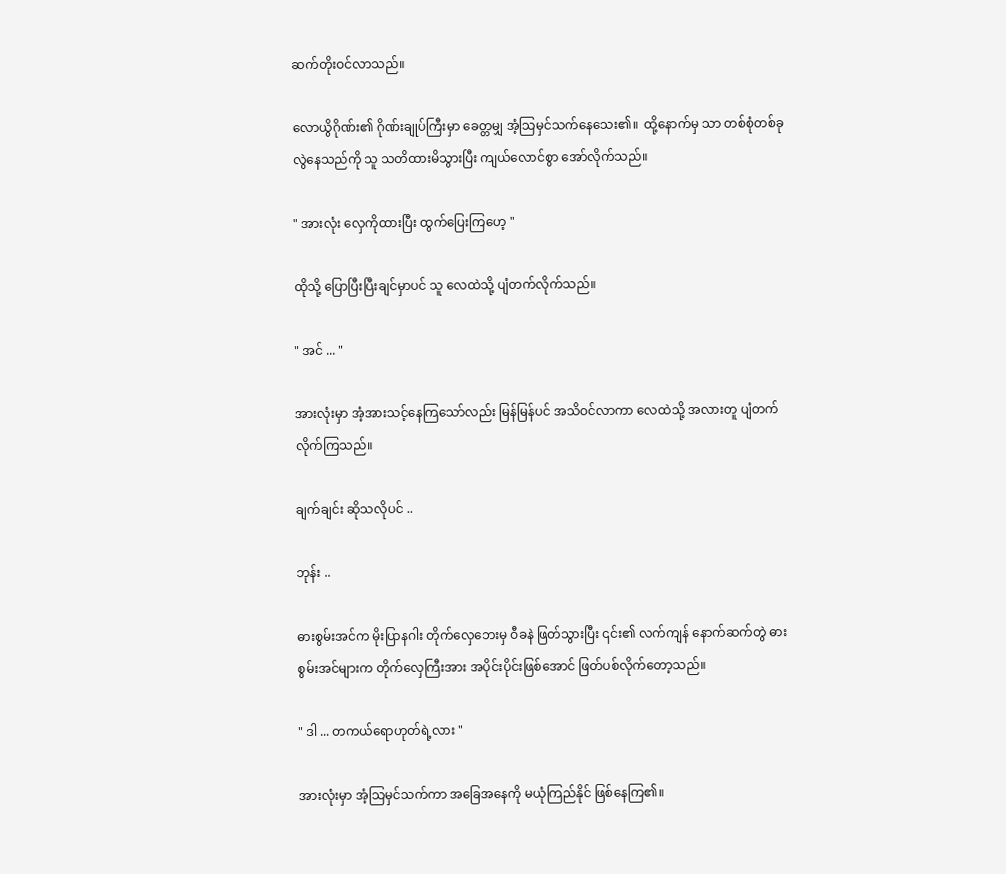ဆက်တိုးဝင်လာသည်။

လောယွိဂိုဏ်း၏ ဂိုဏ်းချုပ်ကြီးမှာ ခေတ္တမျှ အံ့သြမှင်သက်နေသေး၏။  ထို့နောက်မှ သာ တစ်စုံတစ်ခု လွဲနေသည်ကို သူ သတိထားမိသွားပြီး ကျယ်လောင်စွာ အော်လိုက်သည်။

" အားလုံး လှေကိုထားပြီး ထွက်ပြေးကြဟေ့ "

ထိုသို့ ပြောပြီးပြီးချင်မှာပင် သူ လေထဲသို့ ပျံတက်လိုက်သည်။

" အင် ... "

အားလုံးမှာ အံ့အားသင့်နေကြသော်လည်း မြန်မြန်ပင် အသိဝင်လာကာ လေထဲသို့ အလားတူ ပျံတက်လိုက်ကြသည်။

ချက်ချင်း ဆိုသလိုပင် ..

ဘုန်း ..

ဓားစွမ်းအင်က မိုးပြာနဂါး တိုက်လှေဘေးမှ ဝီခနဲ ဖြတ်သွားပြီး ၎င်း၏ လက်ကျန် နောက်ဆက်တွဲ ဓားစွမ်းအင်များက တိုက်လှေကြီးအား အပိုင်းပိုင်းဖြစ်အောင် ဖြတ်ပစ်လိုက်တော့သည်။

" ဒါ ... တကယ်ရောဟုတ်ရဲ့လား "

အားလုံးမှာ အံ့သြမှင်သက်ကာ အခြေအနေကို မယုံကြည်နိုင် ဖြစ်နေကြ၏။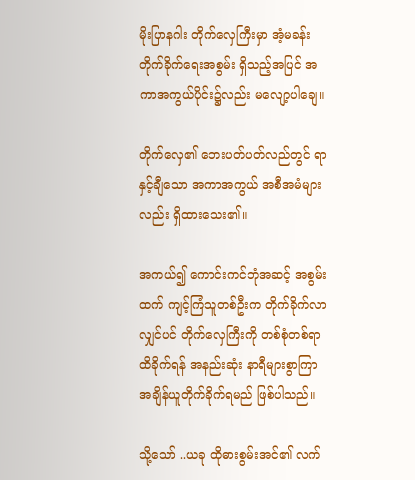မိုးပြာနဂါး တိုက်လှေကြီးမှာ အံ့မခန်း တိုက်ခိုက်ရေးအစွမ်း ရှိသည့်အပြင် အကာအကွယ်ပိုင်း၌လည်း မလျော့ပါချေ။

တိုက်လှေ၏ ဘေးပတ်ပတ်လည်တွင် ရာနှင့်ချီသော အကာအကွယ် အစီအမံများလည်း ရှိထားသေး၏။

အကယ်၍ ကောင်းကင်ဘုံအဆင့် အစွမ်းထက် ကျင့်ကြံသူတစ်ဦးက တိုက်ခိုက်လာလျှင်ပင် တိုက်လှေကြီးကို တစ်စုံတစ်ရာ ထိခိုက်ရန် အနည်းဆုံး နာရီများစွာကြာ အချိန်ယူတိုက်ခိုက်ရမည် ဖြစ်ပါသည်။

သို့သော် ..ယခု ထိုဓားစွမ်းအင်၏ လက်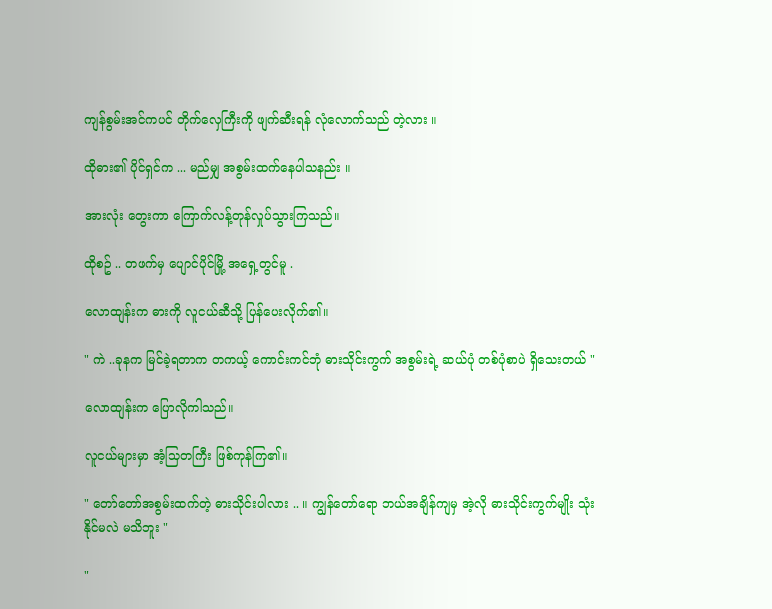ကျန်စွမ်းအင်ကပင် တိုက်လှေကြီးကို ဖျက်ဆီးရန် လုံလောက်သည် တဲ့လား ။

ထိုဓား၏ ပိုင်ရှင်က ... မည်မျှ အစွမ်းထက်နေပါသနည်း ။

အားလုံး တွေးကာ ကြောက်လန့်တုန်လှုပ်သွားကြသည်။

ထိုစဥ် .. တဖက်မှ ပျောင်ပိုင်မြို့ အရှေ့တွင်မူ .

လောထျန်းက ဓားကို လူငယ်ဆီသို့ ပြန်ပေးလိုက်၏။

" ကဲ ..ခုနက မြင်ခဲ့ရတာက တကယ့် ကောင်းကင်ဘုံ ဓားသိုင်းကွက် အစွမ်းရဲ့ ဆယ်ပုံ တစ်ပုံစာပဲ ရှိသေးတယ် "

လောထျန်းက ပြောလိုကါသည်။

လူငယ်များမှာ အံ့သြတကြီး ဖြစ်ကုန်ကြ၏။

" တော်တော်အစွမ်းထက်တဲ့ ဓားသိုင်းပါလား .. ။ ကျွန်တော်ရော ဘယ်အချိန်ကျမှ အဲ့လို ဓားသိုင်းကွက်မျိုး သုံးနိုင်မလဲ မသိဘူး "

"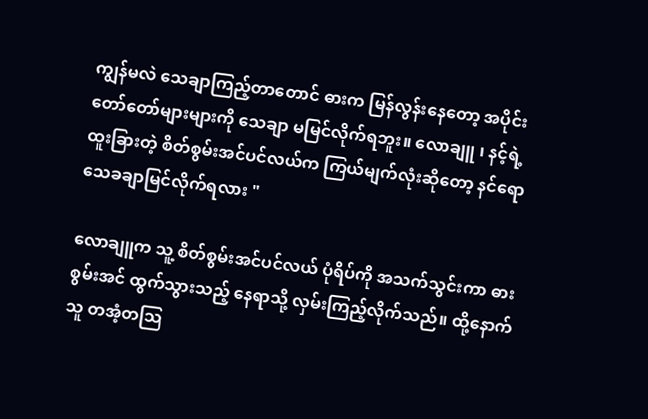ကျွန်မလဲ သေချာကြည့်တာတောင် ဓားက မြန်လွန်းနေတော့ အပိုင်းတော်တော်များများကို သေချာ မမြင်လိုက်ရဘူး။ လောချူ ၊ နင့်ရဲ့ ထူးခြားတဲ့ စိတ်စွမ်းအင်ပင်လယ်က ကြယ်မျက်လုံးဆိုတော့ နင်ရော သေခချာမြင်လိုက်ရလား "

လောချူက သူ့ စိတ်စွမ်းအင်ပင်လယ် ပုံရိပ်ကို အသက်သွင်းကာ ဓားစွမ်းအင် ထွက်သွားသည့် နေရာသို့ လှမ်းကြည့်လိုက်သည်။ ထို့နောက် သူ တအံ့တသြ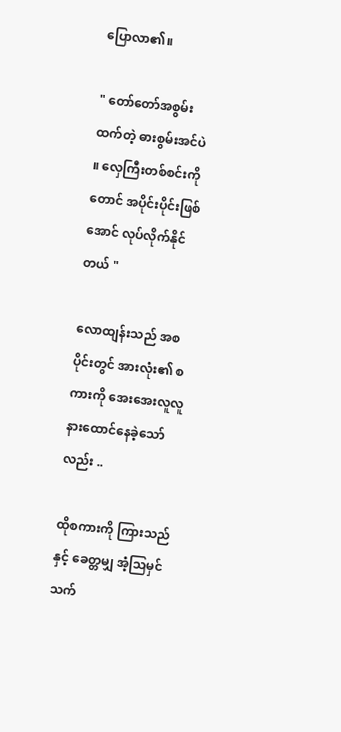ပြောလာ၏။

" တော်တော်အစွမ်းထက်တဲ့ ဓားစွမ်းအင်ပဲ ။ လှေကြီးတစ်စင်းကိုတောင် အပိုင်းပိုင်းဖြစ်အောင် လုပ်လိုက်နိုင်တယ် "

လောထျန်းသည် အစပိုင်းတွင် အားလုံး၏ စကားကို အေးအေးလူလူ နားထောင်နေခဲ့သော်လည်း ..

ထိုစကားကို ကြားသည်နှင့် ခေတ္တမျှ အံ့သြမှင်သက်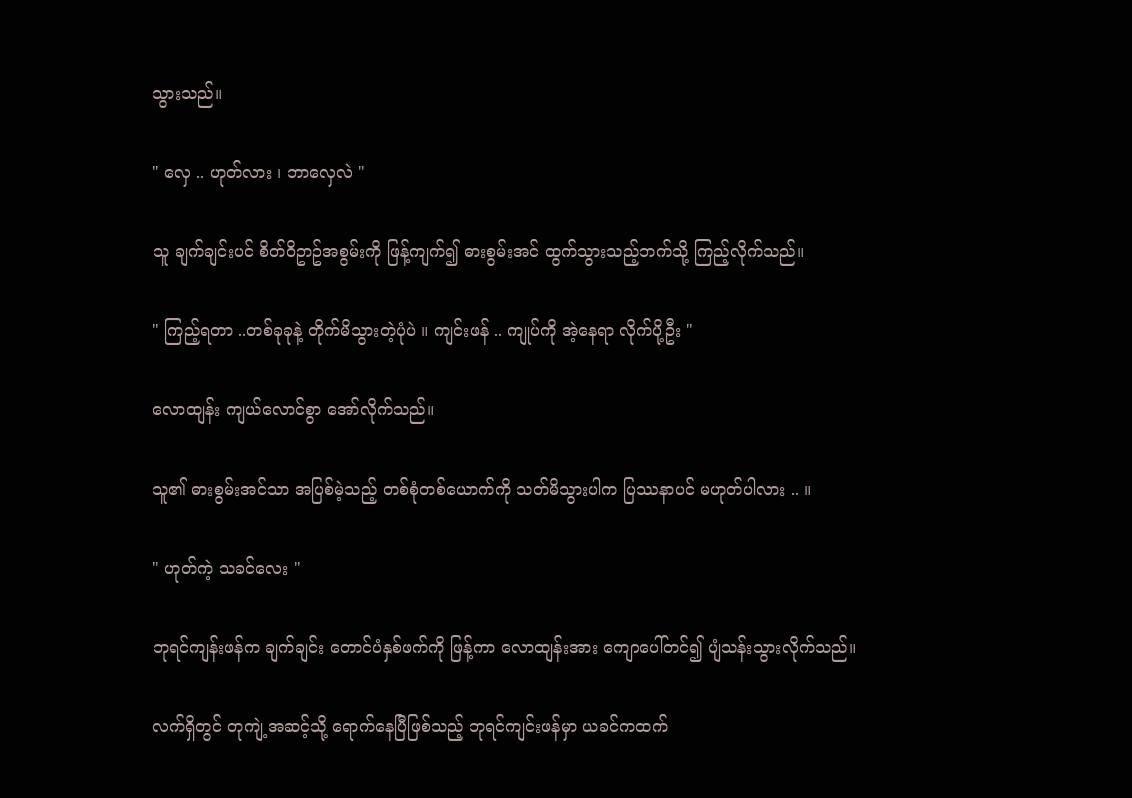သွားသည်။

" လှေ .. ဟုတ်လား ၊ ဘာလှေလဲ "

သူ ချက်ချင်းပင် စိတ်ဝိဥာဥ်အစွမ်းကို ဖြန့်ကျက်၍ ဓားစွမ်းအင် ထွက်သွားသည့်ဘက်သို့ ကြည့်လိုက်သည်။

" ကြည့်ရတာ ..တစ်ခုခုနဲ့ တိုက်မိသွားတဲ့ပုံပဲ ။ ကျင်းဖန် .. ကျုပ်ကို အဲ့နေရာ လိုက်ပို့ဦး "

လောထျန်း ကျယ်လောင်စွာ အော်လိုက်သည်။

သူ၏ ဓားစွမ်းအင်သာ အပြစ်မဲ့သည့် တစ်စုံတစ်ယောက်ကို သတ်မိသွားပါက ပြဿနာပင် မဟုတ်ပါလား .. ။

" ဟုတ်ကဲ့ သခင်လေး "

ဘုရင်ကျန်းဖန်က ချက်ချင်း တောင်ပံနှစ်ဖက်ကို ဖြန့်ကာ လောထျန်းအား ကျောပေါ်တင်၍ ပျံသန်းသွားလိုက်သည်။

လက်ရှိတွင် တုကျဲ့အဆင့်သို့ ရောက်နေပြီဖြစ်သည့် ဘုရင်ကျင်းဖန်မှာ ယခင်ကထက်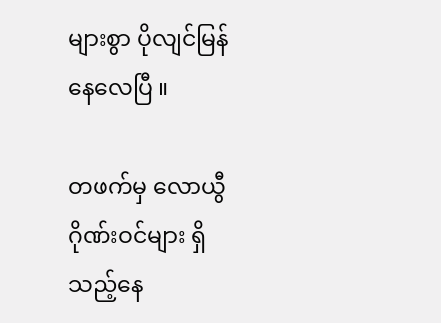များစွာ ပိုလျင်မြန်နေလေပြီ ။

တဖက်မှ လောယွီဂိုဏ်းဝင်များ ရှိသည့်နေ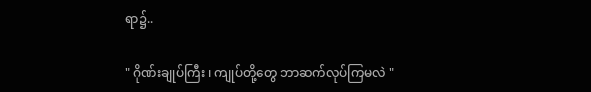ရာ၌..

" ဂိုဏ်းချုပ်ကြီး ၊ ကျုပ်တို့တွေ ဘာဆက်လုပ်ကြမလဲ "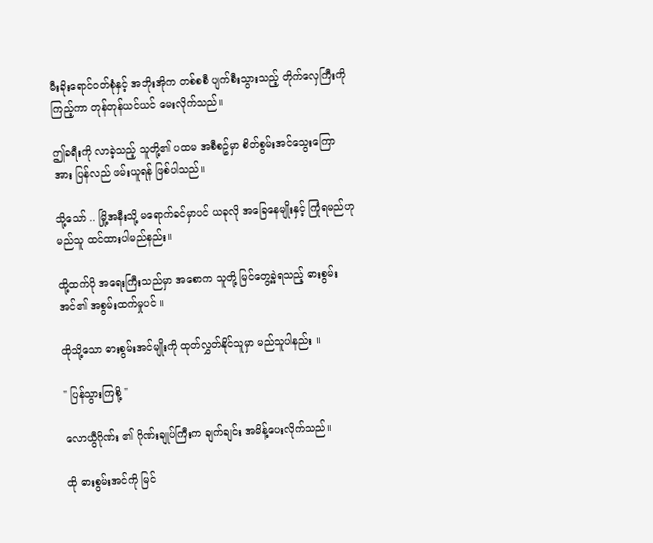မီးခိုးရောင်ဝတ်စုံနှင့် အဘိုးအိုက တစ်စစီ ပျက်စီးသွားသည့် တိုက်လှေကြီးကို ကြည့်ကာ တုန်တုန်ယင်ယင် မေးလိုက်သည်။

ဤခရီးကို လာခဲ့သည့် သူတို့၏ ပထမ အစီစဥ်မှာ စိတ်စွမ်းအင်သွေးကြောအား ပြန်လည် ဖမ်းယူရန် ဖြစ်ပါသည်။

သို့သော် .. မြို့အနီးသို့ မရောက်ခင်မှာပင် ယခုလို အခြေနေမျိုးနှင့် ကြုံရမည်ဟု မည်သူ ထင်ထားပါမည်နည်း။

ထို့ထက်ပို အရေးကြီးသည်မှာ အစောက သူတို့ မြင်တွေ့ခဲ့ရသည့် ဓားစွမ်းအင်၏ အစွမ်းထက်မှုပင် ။

ထိုသို့သော ဓားစွမ်းအင်မျိုးကို ထုတ်လွှတ်နိုင်သူမှာ မည်သူပါနည်း ။

" ပြန်သွားကြစို့ "

လောယွီဂိုဏ်း ၏ ဂိုဏ်းချုပ်ကြီးက ချက်ချင်း အမိန့်ပေးလိုက်သည်။

ထို ဓားစွမ်းအင်ကို မြင်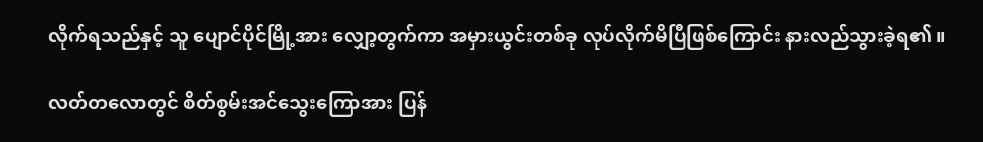လိုက်ရသည်နှင့် သူ ပျောင်ပိုင်မြို့အား လျှော့တွက်ကာ အမှားယွင်းတစ်ခု လုပ်လိုက်မိပြီဖြစ်ကြောင်း နားလည်သွားခဲ့ရ၏ ။

လတ်တလောတွင် စိတ်စွမ်းအင်သွေးကြောအား ပြန်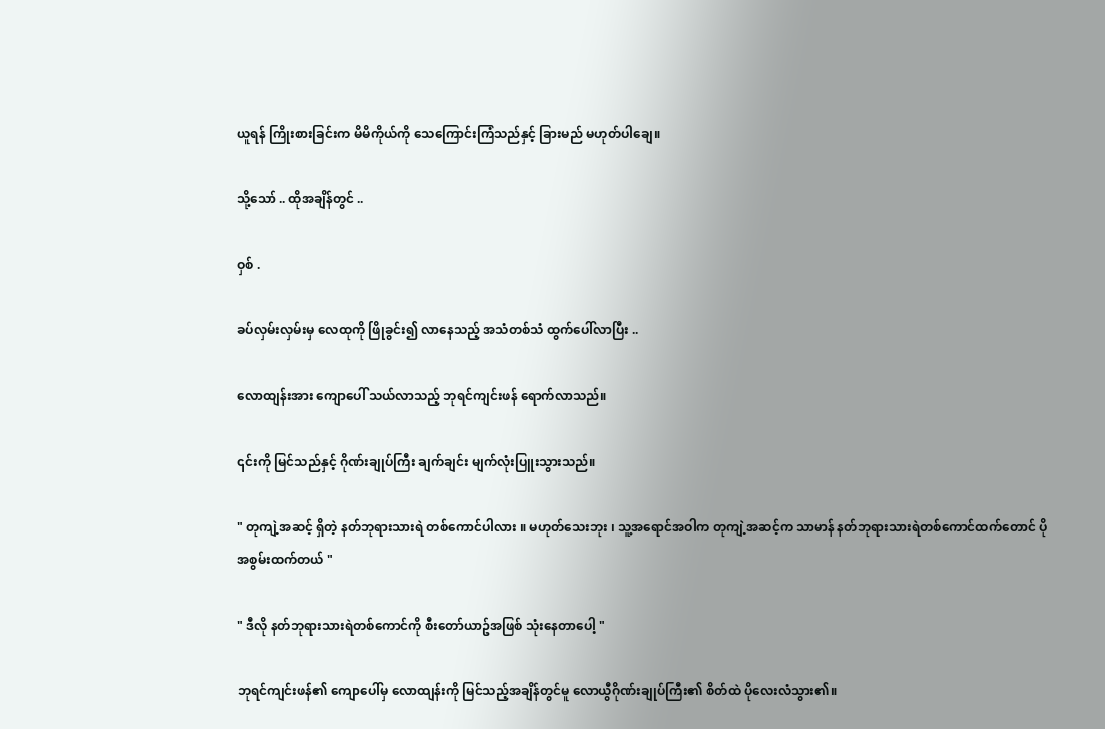ယူရန် ကြိုးစားခြင်းက မိမိကိုယ်ကို သေကြောင်းကြံသည်နှင့် ခြားမည် မဟုတ်ပါချေ။

သို့သော် .. ထိုအချိန်တွင် ..

ဝှစ် .

ခပ်လှမ်းလှမ်းမှ လေထုကို ဖြိုခွင်း၍ လာနေသည့် အသံတစ်သံ ထွက်ပေါ်လာပြီး ..

လောထျန်းအား ကျောပေါ် သယ်လာသည့် ဘုရင်ကျင်းဖန် ရောက်လာသည်။

၎င်းကို မြင်သည်နှင့် ဂိုဏ်းချုပ်ကြီး ချက်ချင်း မျက်လုံးပြူးသွားသည်။

" တုကျဲ့အဆင့် ရှိတဲ့ နတ်ဘုရားသားရဲ တစ်ကောင်ပါလား ။ မဟုတ်သေးဘုး ၊ သူ့အရောင်အဝါက တုကျဲ့အဆင့်က သာမာန် နတ်ဘုရားသားရဲတစ်ကောင်ထက်တောင် ပိုအစွမ်းထက်တယ် "

" ဒီလို နတ်ဘုရားသားရဲတစ်ကောင်ကို စီးတော်ယာဥ်အဖြစ် သုံးနေတာပေါ့ "

ဘုရင်ကျင်းဖန်၏ ကျောပေါ်မှ လောထျန်းကို မြင်သည့်အချိန်တွင်မူ လောယွီဂိုဏ်းချုပ်ကြီး၏ စိတ်ထဲ ပိုလေးလံသွား၏။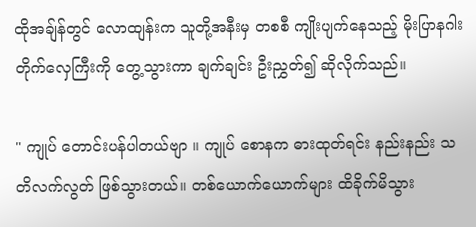ထိုအချ်န်တွင် လောထျန်းက သူတို့အနီးမှ တစစီ ကျိုးပျက်နေသည့် မိုးပြာနဂါး တိုက်လှေကြီးကို တွေ့သွားကာ ချက်ချင်း ဦးညွှတ်၍ ဆိုလိုက်သည်။

" ကျုပ် တောင်းပန်ပါတယ်ဗျာ ။ ကျုပ် စောနက ဓားထုတ်ရင်း နည်းနည်း သတိလက်လွတ် ဖြစ်သွားတယ်။ တစ်ယောက်ယောက်များ ထိခိုက်မိသွား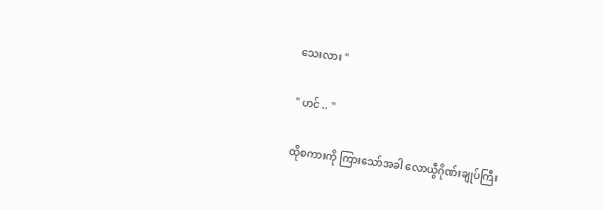သေးလား "

" ဟင် .. "

ထိုစကားကို ကြားသော်အခါ လောယွီဂိုဏ်းချုပ်ကြီး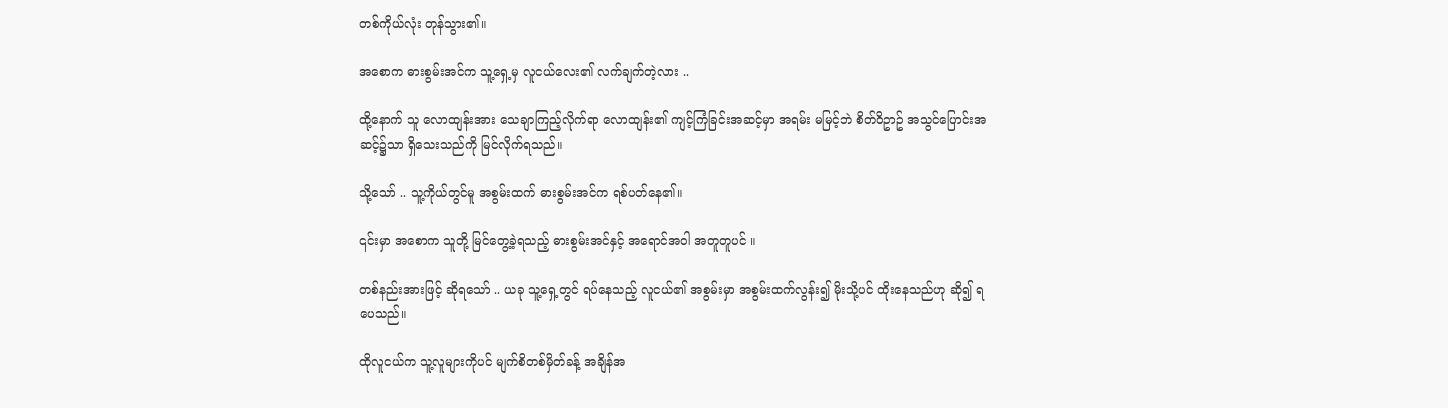တစ်ကိုယ်လုံး တုန်သွား၏။

အစောက ဓားစွမ်းအင်က သူ့ရှေ့မှ လူငယ်လေး၏ လက်ချက်တဲ့လား ..

ထို့နောက် သူ လောထျန်းအား သေချာကြည့်လိုက်ရာ လောထျန်း၏ ကျင့်ကြံခြင်းအဆင့်မှာ အရမ်း မမြင့်ဘဲ စိတ်ဝိဥာဥ် အသွင်ပြောင်းအဆင့်၌သာ ရှိသေးသည်ကို မြင်လိုက်ရသည်။

သို့သော် .. သူ့ကိုယ်တွင်မူ အစွမ်းထက် ဓားစွမ်းအင်က ရစ်ပတ်နေ၏။

၎င်းမှာ အစောက သူတို့ မြင်တွေ့ခဲ့ရသည့် ဓားစွမ်းအင်နှင့် အရောင်အဝါ အတူတူပင် ။

တစ်နည်းအားဖြင့် ဆိုရသော် .. ယခု သူ့ရှေ့တွင် ရပ်နေသည့် လူငယ်၏ အစွမ်းမှာ အစွမ်းထက်လွန်း၍ မိုးသို့ပင် ထိုးနေသည်ဟု ဆို၍ ရပေသည်။

ထိုလူငယ်က သူ့လူများကိုပင် မျက်စိတစ်မှိတ်ခန့် အချိန်အ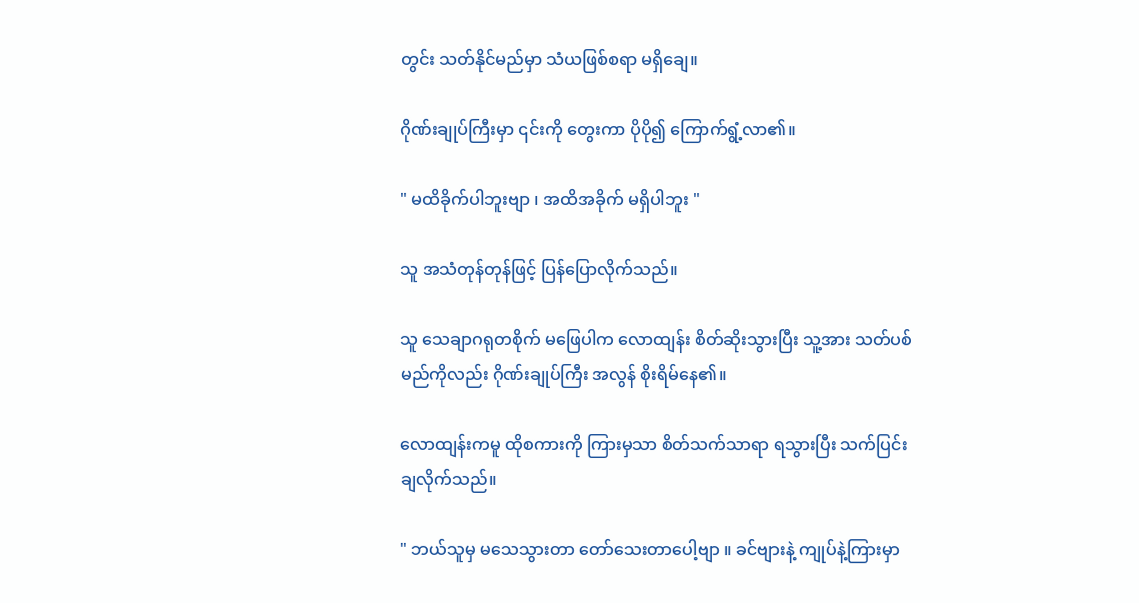တွင်း သတ်နိုင်မည်မှာ သံယဖြစ်စရာ မရှိချေ။

ဂိုဏ်းချုပ်ကြီးမှာ ၎င်းကို တွေးကာ ပိုပို၍ ကြောက်ရွံ့လာ၏။

" မထိခိုက်ပါဘူးဗျာ ၊ အထိအခိုက် မရှိပါဘူး "

သူ အသံတုန်တုန်ဖြင့် ပြန်ပြောလိုက်သည်။

သူ သေချာဂရုတစိုက် မဖြေပါက လောထျန်း စိတ်ဆိုးသွားပြီး သူ့အား သတ်ပစ်မည်ကိုလည်း ဂိုဏ်းချုပ်ကြီး အလွန် စိုးရိမ်နေ၏။

လောထျန်းကမူ ထိုစကားကို ကြားမှသာ စိတ်သက်သာရာ ရသွားပြီး သက်ပြင်းချလိုက်သည်။

" ဘယ်သူမှ မသေသွားတာ တော်သေးတာပေါ့ဗျာ ။ ခင်ဗျားနဲ့ ကျုပ်နဲ့ကြားမှာ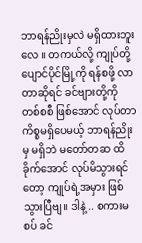ဘာရန်ညိုးမှလဲ မရှိထားဘူးလေ ။ တကယ်လို့ ကျုပ်တို့ ပျောင်ပိုင်မြို့ကို ရန်စဖို့ လာတာဆိုရင် ခင်ဗျားတို့ကို တစ်စစီ ဖြစ်အောင် လုပ်တာ ကိစ္စမရှိပေမယ့် ဘာရန်ညိုးမှ မရှိဘဲ မတော်တဆ ထိခိုက်အောင် လုပ်မိသွားရင်တော့ ကျုပ်ရဲ့အမှား ဖြစ်သွားပြီဗျ။ ဒါနဲ့ .. စကားမစပ် ခင်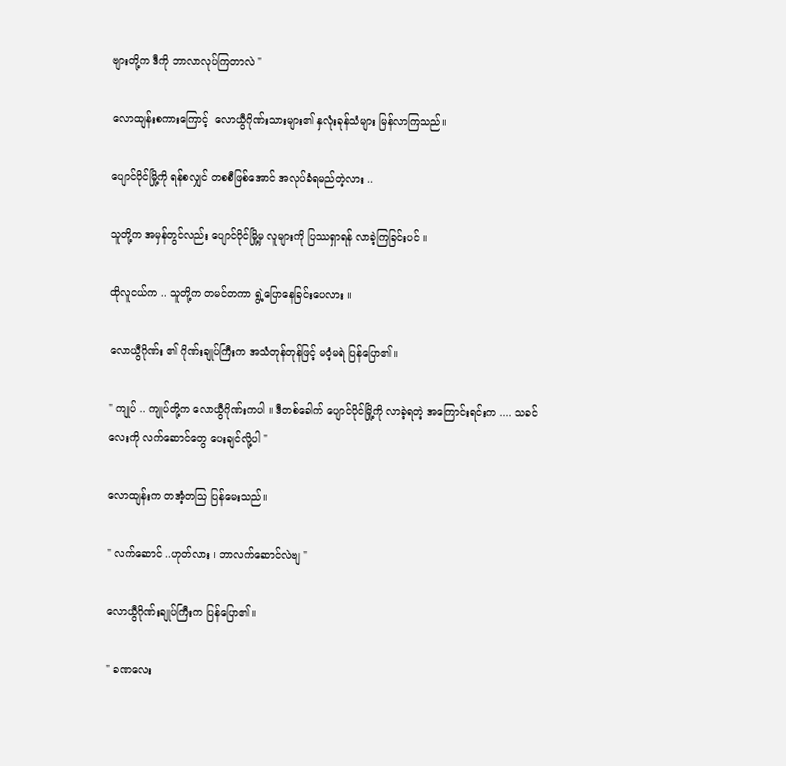ဗျားတို့က ဒီကို ဘာလာလုပ်ကြတာလဲ "

လောထျန်းစကားကြောင့်  လောယွီဂိုဏ်းသားများ၏ နှလုံးခုန်သံများ မြန်လာကြသည်။

ပျောင်ပိုင်မြို့ကို ရန်စလျှင် တစစီဖြစ်အောင် အလုပ်ခံရမည်တဲ့လား ..

သူတို့က အမှန်တွင်လည်း ပျောင်ပိုင်မြို့မှ လူများကို ပြဿရှာရန် လာခဲ့ကြခြင်းပင် ။

ထိုလူငယ်က .. သူတို့က တမင်တကာ ရွဲ့ပြောနေခြင်းပေလား ။

လောယွီဂိုဏ်း ၏ ဂိုဏ်းချုပ်ကြီးက အသံတုန်တုန်ဖြင့် မဝံ့မရဲ ပြန်ပြော၏။

" ကျုပ် .. ကျုပ်တို့က လောယွီဂိုဏ်းကပါ ။ ဒီတစ်ခေါက် ပျောင်ပိုင်မြို့ကို လာခဲ့ရတဲ့ အကြောင်းရင်းက .... သခင်လေးကို လက်ဆောင်တွေ ပေးချင်လို့ပါ "

လောထျန်းက တအံ့တသြ ပြန်မေးသည်။

" လက်ဆောင် ..ဟုတ်လား ၊ ဘာလက်ဆောင်လဲဗျ "

လောယွီဂိုဏ်းချုပ်ကြီးက ပြန်ပြော၏။

" ခဏလေး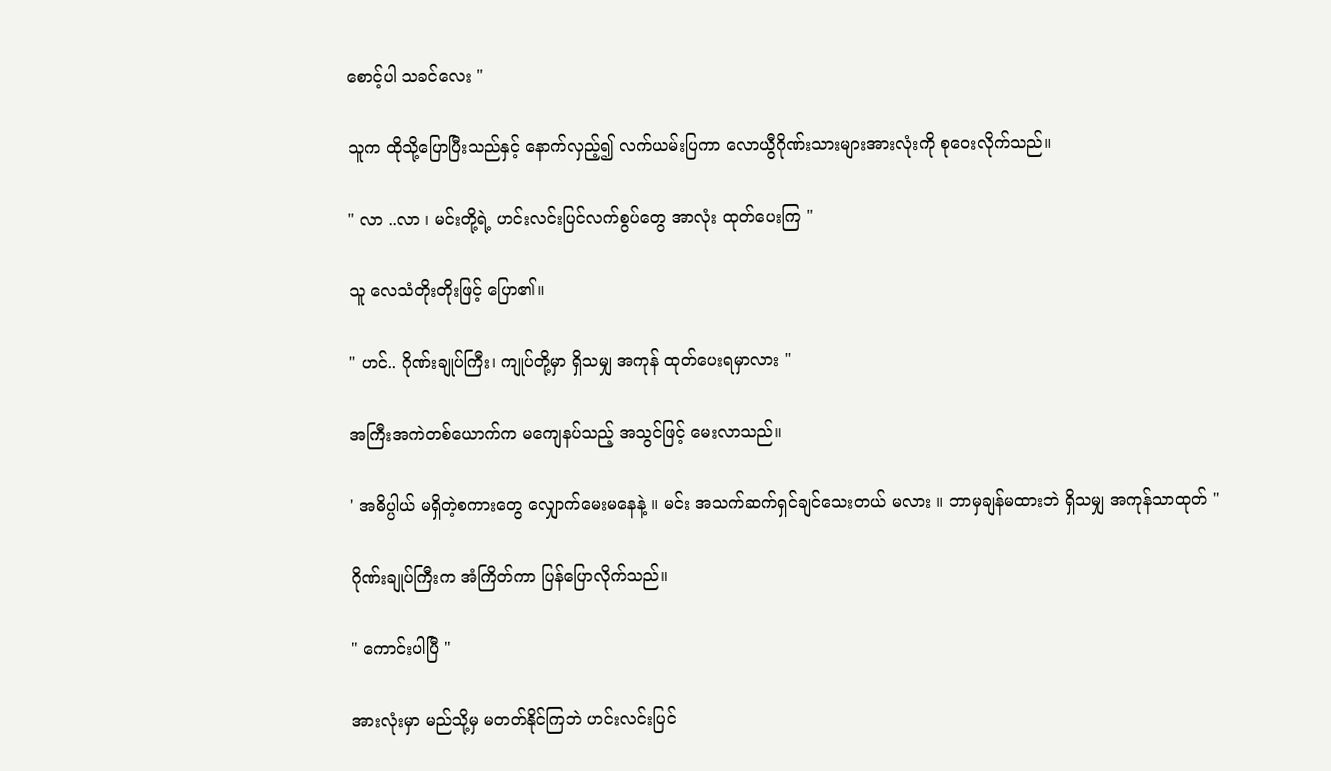စောင့်ပါ သခင်လေး "

သူက ထိုသို့ပြောပြီးသည်နှင့် နောက်လှည့်၍ လက်ယမ်းပြကာ လောယွီဂိုဏ်းသားများအားလုံးကို စုဝေးလိုက်သည်။

" လာ ..လာ ၊ မင်းတို့ရဲ့ ဟင်းလင်းပြင်လက်စွပ်တွေ အာလုံး ထုတ်ပေးကြ "

သူ လေသံတိုးတိုးဖြင့် ပြော၏။

" ဟင်.. ဂိုဏ်းချုပ်ကြီး၊ ကျုပ်တို့မှာ ရှိသမျှ အကုန် ထုတ်ပေးရမှာလား "

အကြီးအကဲတစ်ယောက်က မကျေနပ်သည့် အသွင်ဖြင့် မေးလာသည်။

' အဓိပ္ပါယ် မရှိတဲ့စကားတွေ လျှောက်မေးမနေနဲ့ ။ မင်း အသက်ဆက်ရှင်ချင်သေးတယ် မလား ။ ဘာမှချန်မထားဘဲ ရှိသမျှ အကုန်သာထုတ် "

ဂိုဏ်းချုပ်ကြီးက အံကြိတ်ကာ ပြန်ပြောလိုက်သည်။

" ကောင်းပါပြီ "

အားလုံးမှာ မည်သို့မှ မတတ်နိုင်ကြဘဲ ဟင်းလင်းပြင်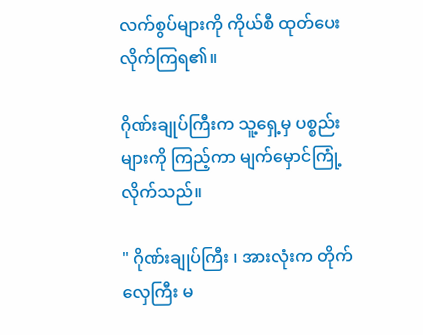လက်စွပ်များကို ကိုယ်စီ ထုတ်ပေးလိုက်ကြရ၏။

ဂိုဏ်းချုပ်ကြီးက သူ့ရှေ့မှ ပစ္စည်းများကို ကြည့်ကာ မျက်မှောင်ကြုံ့လိုက်သည်။

" ဂိုဏ်းချုပ်ကြီး ၊ အားလုံးက တိုက်လှေကြီး မ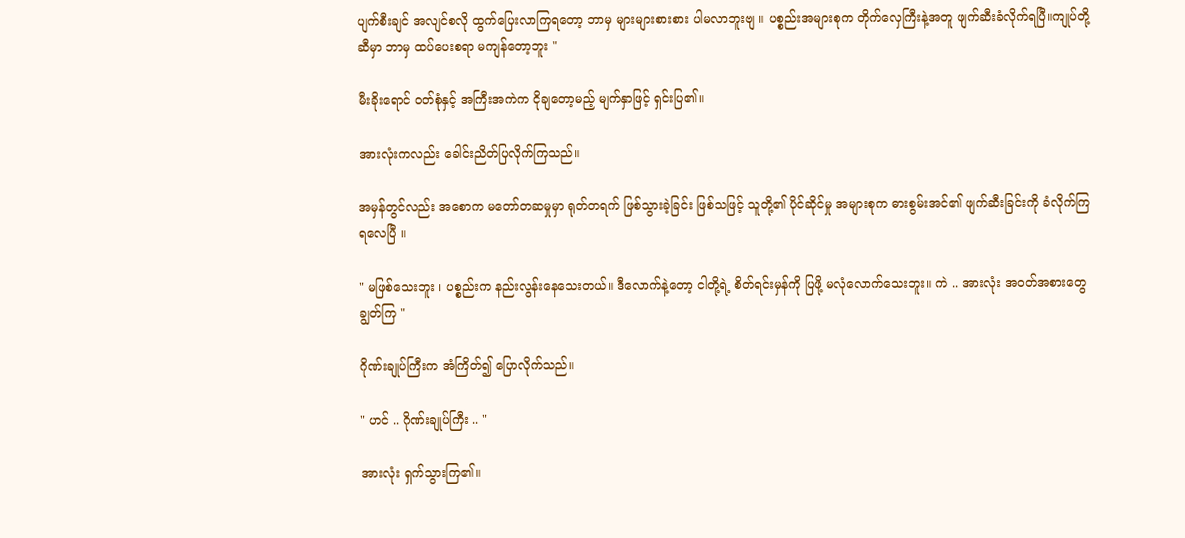ပျက်စီးချင် အလျင်စလို ထွက်ပြေးလာကြရတော့ ဘာမှ များများစားစား ပါမလာဘူးဗျ ။ ပစ္စည်းအများစုက တိုက်လှေကြီးနဲ့အတူ ဖျက်ဆီးခံလိုက်ရပြီ။ကျုပ်တို့ဆီမှာ ဘာမှ ထပ်ပေးစရာ မကျန်တော့ဘူး "

မီးခိုးရောင် ဝတ်စုံနှင့် အကြီးအကဲက ငိုချတော့မည့် မျက်နှာဖြင့် ရှင်းပြ၏။

အားလုံးကလည်း ခေါင်းညိတ်ပြလိုက်ကြသည်။

အမှန်တွင်လည်း အစောက မတော်တဆမှုမှာ ရုတ်တရက် ဖြစ်သွားခဲ့ခြင်း ဖြစ်သဖြင့် သူတို့၏ ပိုင်ဆိုင်မှု အများစုက ဓားစွမ်းအင်၏ ဖျက်ဆီးခြင်းကို ခံလိုက်ကြရလေပြီ ။

" မဖြစ်သေးဘူး ၊ ပစ္စည်းက နည်းလွန်းနေသေးတယ်။ ဒီလောက်နဲ့တော့ ငါတို့ရဲ့ စိတ်ရင်းမှန်ကို ပြဖို့ မလုံလောက်သေးဘူး။ ကဲ .. အားလုံး အဝတ်အစားတွေ ချွတ်ကြ "

ဂိုဏ်းချုပ်ကြီးက အံကြိတ်၍ ပြောလိုက်သည်။

" ဟင် .. ဂိုဏ်းချုပ်ကြီး .. "

အားလုံး ရှက်သွားကြ၏။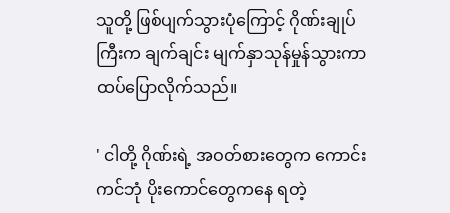သူတို့ ဖြစ်ပျက်သွားပုံကြောင့် ဂိုဏ်းချုပ်ကြီးက ချက်ချင်း မျက်နှာသုန်မှုန်သွားကာ ထပ်ပြောလိုက်သည်။

' ငါတို့ ဂိုဏ်းရဲ့ အဝတ်စားတွေက ကောင်းကင်ဘုံ ပိုးကောင်တွေကနေ ရတဲ့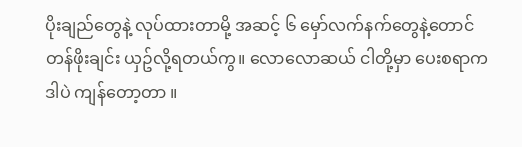ပိုးချည်တွေနဲ့ လုပ်ထားတာမို့ အဆင့် ၆ မှော်လက်နက်တွေနဲ့တောင် တန်ဖိုးချင်း ယှဥ်လို့ရတယ်ကွ။ လောလောဆယ် ငါတို့မှာ ပေးစရာက ဒါပဲ ကျန်တော့တာ ။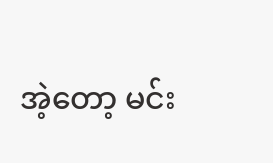အဲ့တော့ မင်း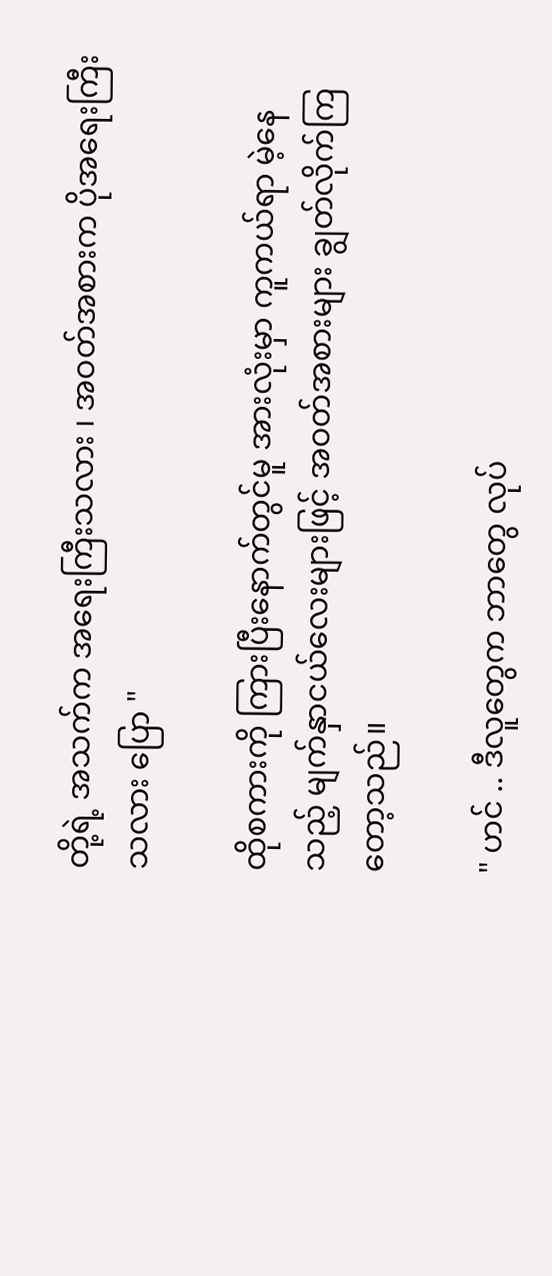တို့ရဲ့ အသက်က အရေးကြီးသလား ၊ အဝတ်အစားက ပိုအရေးကြီးသလား ပြော "

ထိုစကားကို ကြားပြီးနောက်တွင်မူ အားလုံးမှာ ကူကယ်ရာ မဲ့နေသည့် မျက်နှာငယ်လေးများဖြင့် အဝတ်အစားများ ချွတ်လိုက်ကြတော့သည်။

" ဟင် .. ဒီလူတွေက ဘာတွေ လုပ်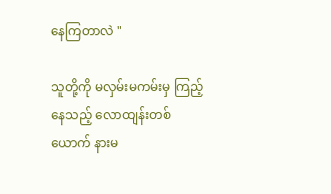နေကြတာလဲ "

သူတို့ကို မလှမ်းမကမ်းမှ ကြည့်နေသည့် လောထျန်းတစ်ယောက် နားမ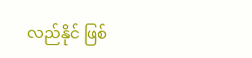လည်နိုင် ဖြစ်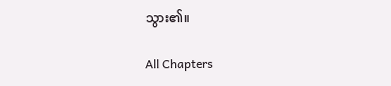သွား၏။

All Chapters